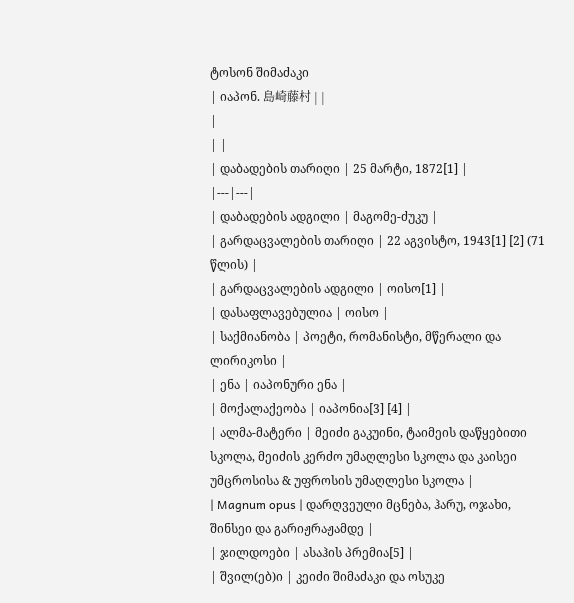ტოსონ შიმაძაკი
| იაპონ. 島崎藤村 | |
|
| |
| დაბადების თარიღი | 25 მარტი, 1872[1] |
|---|---|
| დაბადების ადგილი | მაგომე-ძუკუ |
| გარდაცვალების თარიღი | 22 აგვისტო, 1943[1] [2] (71 წლის) |
| გარდაცვალების ადგილი | ოისო[1] |
| დასაფლავებულია | ოისო |
| საქმიანობა | პოეტი, რომანისტი, მწერალი და ლირიკოსი |
| ენა | იაპონური ენა |
| მოქალაქეობა | იაპონია[3] [4] |
| ალმა-მატერი | მეიძი გაკუინი, ტაიმეის დაწყებითი სკოლა, მეიძის კერძო უმაღლესი სკოლა და კაისეი უმცროსისა & უფროსის უმაღლესი სკოლა |
| Magnum opus | დარღვეული მცნება, ჰარუ, ოჯახი, შინსეი და გარიჟრაჟამდე |
| ჯილდოები | ასაჰის პრემია[5] |
| შვილ(ებ)ი | კეიძი შიმაძაკი და ოსუკე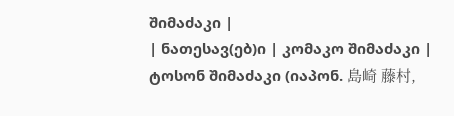შიმაძაკი |
| ნათესავ(ებ)ი | კომაკო შიმაძაკი |
ტოსონ შიმაძაკი (იაპონ. 島崎 藤村,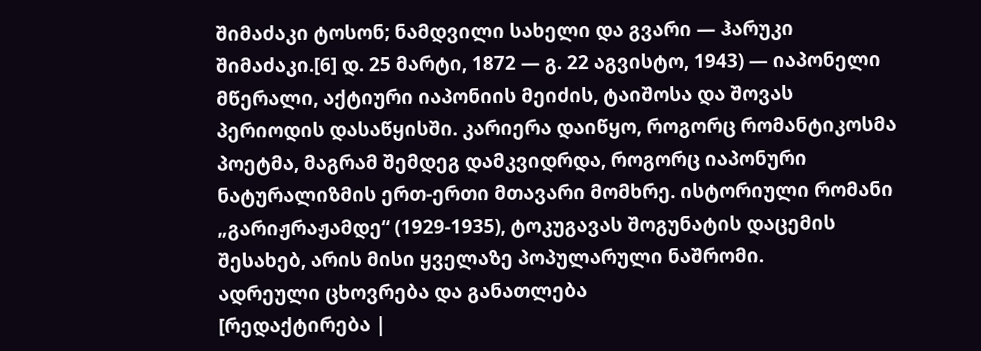შიმაძაკი ტოსონ; ნამდვილი სახელი და გვარი — ჰარუკი შიმაძაკი.[6] დ. 25 მარტი, 1872 — გ. 22 აგვისტო, 1943) — იაპონელი მწერალი, აქტიური იაპონიის მეიძის, ტაიშოსა და შოვას პერიოდის დასაწყისში. კარიერა დაიწყო, როგორც რომანტიკოსმა პოეტმა, მაგრამ შემდეგ დამკვიდრდა, როგორც იაპონური ნატურალიზმის ერთ-ერთი მთავარი მომხრე. ისტორიული რომანი „გარიჟრაჟამდე“ (1929-1935), ტოკუგავას შოგუნატის დაცემის შესახებ, არის მისი ყველაზე პოპულარული ნაშრომი.
ადრეული ცხოვრება და განათლება
[რედაქტირება |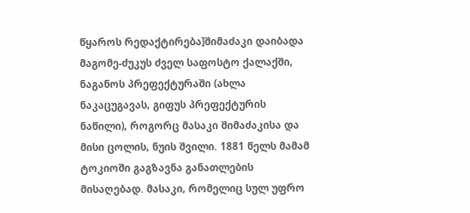წყაროს რედაქტირება]შიმაძაკი დაიბადა მაგომე-ძუკუს ძველ საფოსტო ქალაქში, ნაგანოს პრეფექტურაში (ახლა ნაკაცუგავას, გიფუს პრეფექტურის ნაწილი), როგორც მასაკი შიმაძაკისა და მისი ცოლის, ნუის შვილი. 1881 წელს მამამ ტოკიოში გაგზავნა განათლების მისაღებად. მასაკი, რომელიც სულ უფრო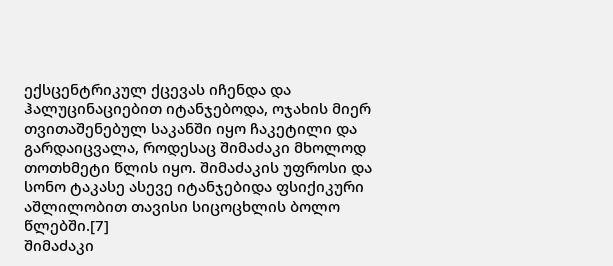ექსცენტრიკულ ქცევას იჩენდა და ჰალუცინაციებით იტანჯებოდა, ოჯახის მიერ თვითაშენებულ საკანში იყო ჩაკეტილი და გარდაიცვალა, როდესაც შიმაძაკი მხოლოდ თოთხმეტი წლის იყო. შიმაძაკის უფროსი და სონო ტაკასე ასევე იტანჯებიდა ფსიქიკური აშლილობით თავისი სიცოცხლის ბოლო წლებში.[7]
შიმაძაკი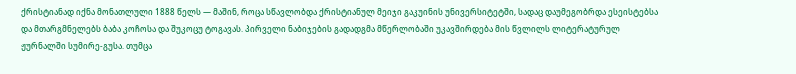ქრისტიანად იქნა მონათლული 1888 წელს — მაშინ, როცა სწავლობდა ქრისტიანულ მეიჯი გაკუინის უნივერსიტეტში, სადაც დაუმეგობრდა ესეისტებსა და მთარგმნელებს ბაბა კოჩოსა და შუკოცუ ტოგავას. პირველი ნაბიჯების გადადგმა მწერლობაში უკავშირდება მის წვლილს ლიტერატურულ ჟურნალში სუმირე-გუსა. თუმცა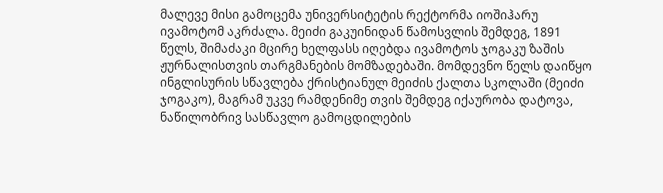მალევე მისი გამოცემა უნივერსიტეტის რექტორმა იოშიჰარუ ივამოტომ აკრძალა. მეიძი გაკუინიდან წამოსვლის შემდეგ, 1891 წელს, შიმაძაკი მცირე ხელფასს იღებდა ივამოტოს ჯოგაკუ ზაშის ჟურნალისთვის თარგმანების მომზადებაში. მომდევნო წელს დაიწყო ინგლისურის სწავლება ქრისტიანულ მეიძის ქალთა სკოლაში (მეიძი ჯოგაკო), მაგრამ უკვე რამდენიმე თვის შემდეგ იქაურობა დატოვა, ნაწილობრივ სასწავლო გამოცდილების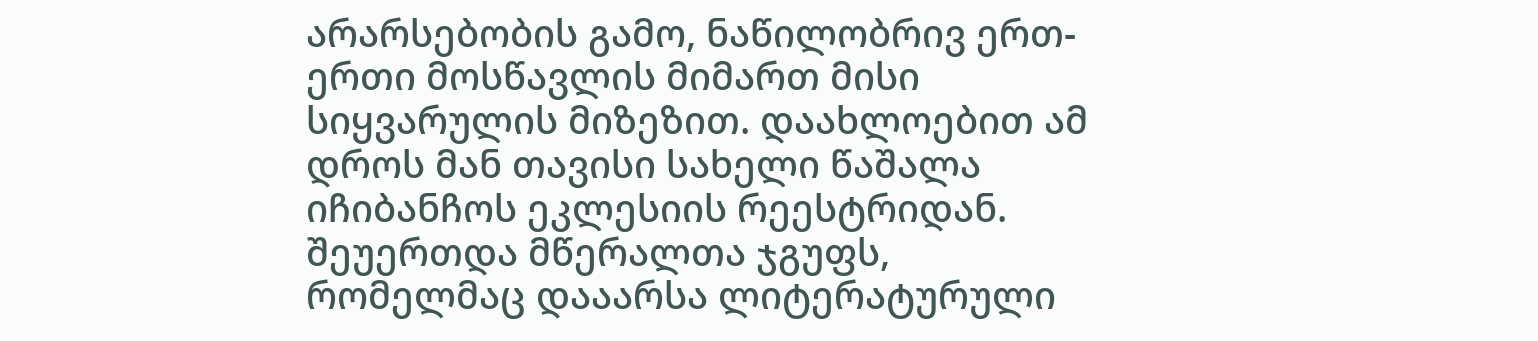არარსებობის გამო, ნაწილობრივ ერთ-ერთი მოსწავლის მიმართ მისი სიყვარულის მიზეზით. დაახლოებით ამ დროს მან თავისი სახელი წაშალა იჩიბანჩოს ეკლესიის რეესტრიდან. შეუერთდა მწერალთა ჯგუფს, რომელმაც დააარსა ლიტერატურული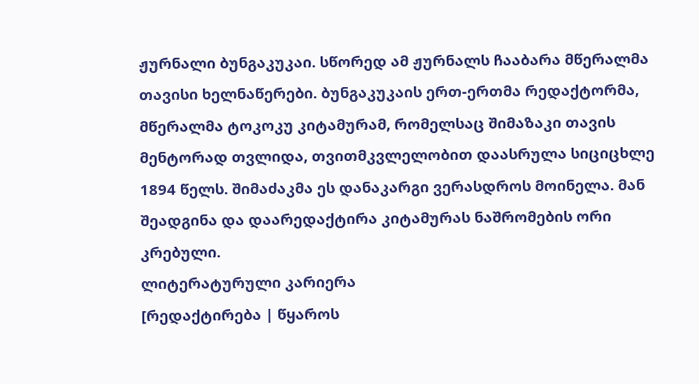ჟურნალი ბუნგაკუკაი. სწორედ ამ ჟურნალს ჩააბარა მწერალმა თავისი ხელნაწერები. ბუნგაკუკაის ერთ-ერთმა რედაქტორმა, მწერალმა ტოკოკუ კიტამურამ, რომელსაც შიმაზაკი თავის მენტორად თვლიდა, თვითმკვლელობით დაასრულა სიციცხლე 1894 წელს. შიმაძაკმა ეს დანაკარგი ვერასდროს მოინელა. მან შეადგინა და დაარედაქტირა კიტამურას ნაშრომების ორი კრებული.
ლიტერატურული კარიერა
[რედაქტირება | წყაროს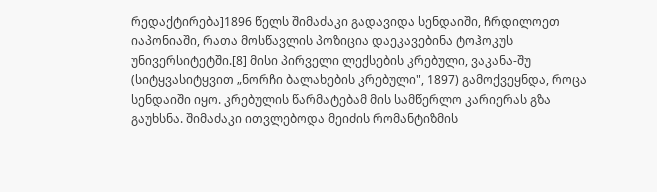რედაქტირება]1896 წელს შიმაძაკი გადავიდა სენდაიში, ჩრდილოეთ იაპონიაში, რათა მოსწავლის პოზიცია დაეკავებინა ტოჰოკუს უნივერსიტეტში.[8] მისი პირველი ლექსების კრებული, ვაკანა-შუ (სიტყვასიტყვით „ნორჩი ბალახების კრებული", 1897) გამოქვეყნდა, როცა სენდაიში იყო. კრებულის წარმატებამ მის სამწერლო კარიერას გზა გაუხსნა. შიმაძაკი ითვლებოდა მეიძის რომანტიზმის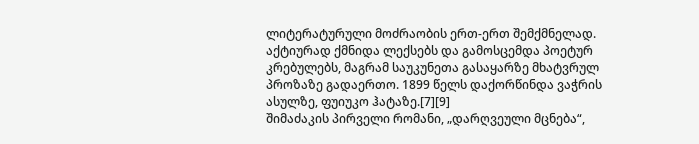ლიტერატურული მოძრაობის ერთ-ერთ შემქმნელად. აქტიურად ქმნიდა ლექსებს და გამოსცემდა პოეტურ კრებულებს, მაგრამ საუკუნეთა გასაყარზე მხატვრულ პროზაზე გადაერთო. 1899 წელს დაქორწინდა ვაჭრის ასულზე, ფუიუკო ჰატაზე.[7][9]
შიმაძაკის პირველი რომანი, „დარღვეული მცნება“,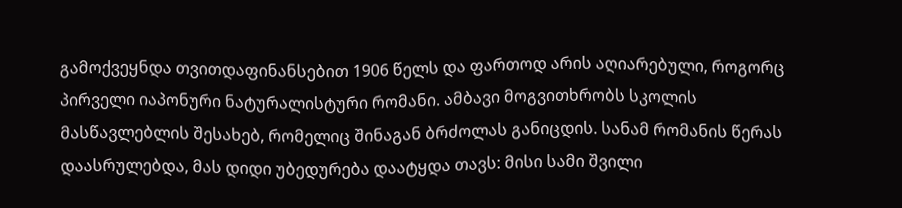გამოქვეყნდა თვითდაფინანსებით 1906 წელს და ფართოდ არის აღიარებული, როგორც პირველი იაპონური ნატურალისტური რომანი. ამბავი მოგვითხრობს სკოლის მასწავლებლის შესახებ, რომელიც შინაგან ბრძოლას განიცდის. სანამ რომანის წერას დაასრულებდა, მას დიდი უბედურება დაატყდა თავს: მისი სამი შვილი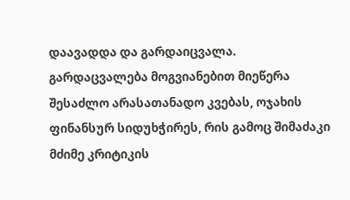დაავადდა და გარდაიცვალა. გარდაცვალება მოგვიანებით მიეწერა შესაძლო არასათანადო კვებას, ოჯახის ფინანსურ სიდუხჭირეს, რის გამოც შიმაძაკი მძიმე კრიტიკის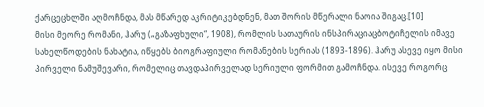ქარცეცხლში აღმოჩნდა, მას მწარედ აკრიტიკებდნენ, მათ შორის მწერალი ნაოია შიგაც.[10]
მისი მეორე რომანი, ჰარუ („გაზაფხული“, 1908), რომლის სათაურის ინსპირაციაცბოტიჩელის იმავე სახელწოდების ნახატია, იწყებს ბიოგრაფიული რომანების სერიას (1893-1896). ჰარუ ასევე იყო მისი პირველი ნამუშევარი, რომელიც თავდაპირველად სერიული ფორმით გამოჩნდა. ისევე როგორც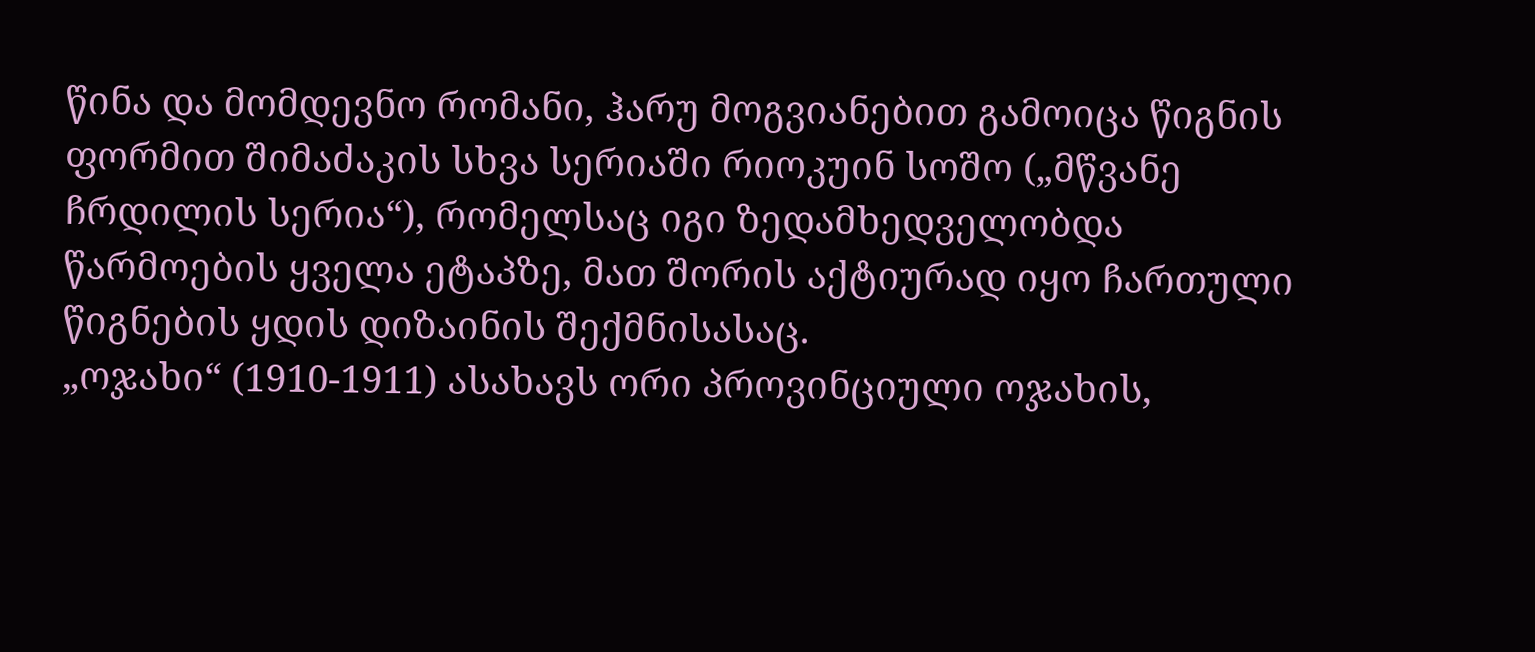წინა და მომდევნო რომანი, ჰარუ მოგვიანებით გამოიცა წიგნის ფორმით შიმაძაკის სხვა სერიაში რიოკუინ სოშო („მწვანე ჩრდილის სერია“), რომელსაც იგი ზედამხედველობდა წარმოების ყველა ეტაპზე, მათ შორის აქტიურად იყო ჩართული წიგნების ყდის დიზაინის შექმნისასაც.
„ოჯახი“ (1910-1911) ასახავს ორი პროვინციული ოჯახის,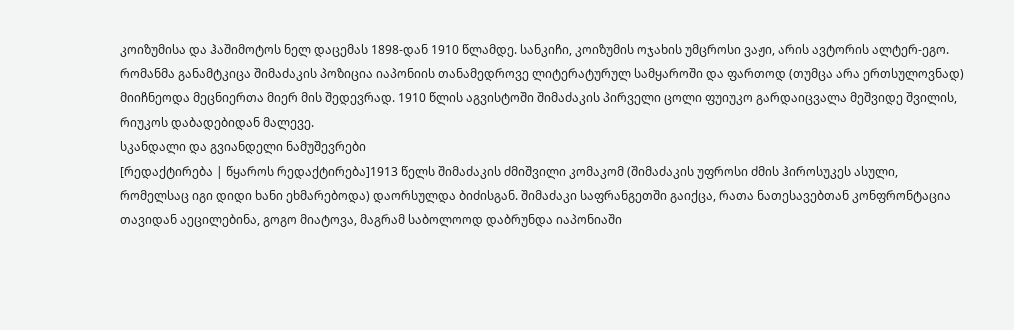კოიზუმისა და ჰაშიმოტოს ნელ დაცემას 1898-დან 1910 წლამდე. სანკიჩი, კოიზუმის ოჯახის უმცროსი ვაჟი, არის ავტორის ალტერ-ეგო. რომანმა განამტკიცა შიმაძაკის პოზიცია იაპონიის თანამედროვე ლიტერატურულ სამყაროში და ფართოდ (თუმცა არა ერთსულოვნად) მიიჩნეოდა მეცნიერთა მიერ მის შედევრად. 1910 წლის აგვისტოში შიმაძაკის პირველი ცოლი ფუიუკო გარდაიცვალა მეშვიდე შვილის, რიუკოს დაბადებიდან მალევე.
სკანდალი და გვიანდელი ნამუშევრები
[რედაქტირება | წყაროს რედაქტირება]1913 წელს შიმაძაკის ძმიშვილი კომაკომ (შიმაძაკის უფროსი ძმის ჰიროსუკეს ასული, რომელსაც იგი დიდი ხანი ეხმარებოდა) დაორსულდა ბიძისგან. შიმაძაკი საფრანგეთში გაიქცა, რათა ნათესავებთან კონფრონტაცია თავიდან აეცილებინა, გოგო მიატოვა, მაგრამ საბოლოოდ დაბრუნდა იაპონიაში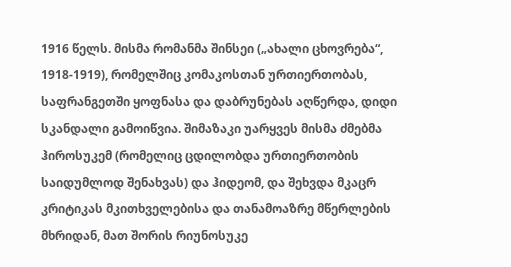1916 წელს. მისმა რომანმა შინსეი („ახალი ცხოვრება“, 1918-1919), რომელშიც კომაკოსთან ურთიერთობას, საფრანგეთში ყოფნასა და დაბრუნებას აღწერდა, დიდი სკანდალი გამოიწვია. შიმაზაკი უარყვეს მისმა ძმებმა ჰიროსუკემ (რომელიც ცდილობდა ურთიერთობის საიდუმლოდ შენახვას) და ჰიდეომ, და შეხვდა მკაცრ კრიტიკას მკითხველებისა და თანამოაზრე მწერლების მხრიდან, მათ შორის რიუნოსუკე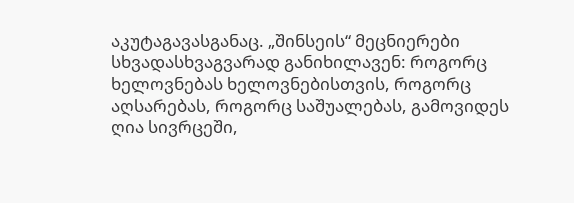აკუტაგავასგანაც. „შინსეის“ მეცნიერები სხვადასხვაგვარად განიხილავენ: როგორც ხელოვნებას ხელოვნებისთვის, როგორც აღსარებას, როგორც საშუალებას, გამოვიდეს ღია სივრცეში,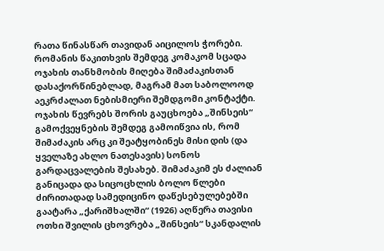რათა წინასწარ თავიდან აიცილოს ჭორები. რომანის წაკითხვის შემდეგ კომაკომ სცადა ოჯახის თანხმობის მიღება შიმაძაკისთან დასაქორწინებლად, მაგრამ მათ საბოლოოდ აეკრძალათ ნებისმიერი შემდგომი კონტაქტი.
ოჯახის წევრებს შორის გაუცხოება „შინსეის“ გამოქვეყნების შემდეგ გამოიწვია ის, რომ შიმაძაკის არც კი შეატყობინეს მისი დის (და ყველაზე ახლო ნათესავის) სონოს გარდაცვალების შესახებ. შიმაძაკიმ ეს ძალიან განიცადა და სიცოცხლის ბოლო წლები ძირითადად სამედიცინო დაწესებულებებში გაატარა „ქარიშხალში“ (1926) აღწერა თავისი ოთხი შვილის ცხოვრება „შინსეის“ სკანდალის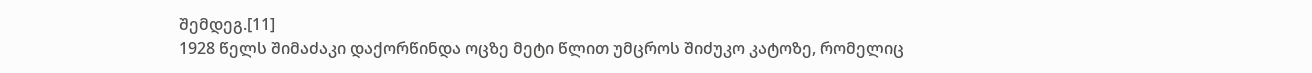შემდეგ.[11]
1928 წელს შიმაძაკი დაქორწინდა ოცზე მეტი წლით უმცროს შიძუკო კატოზე, რომელიც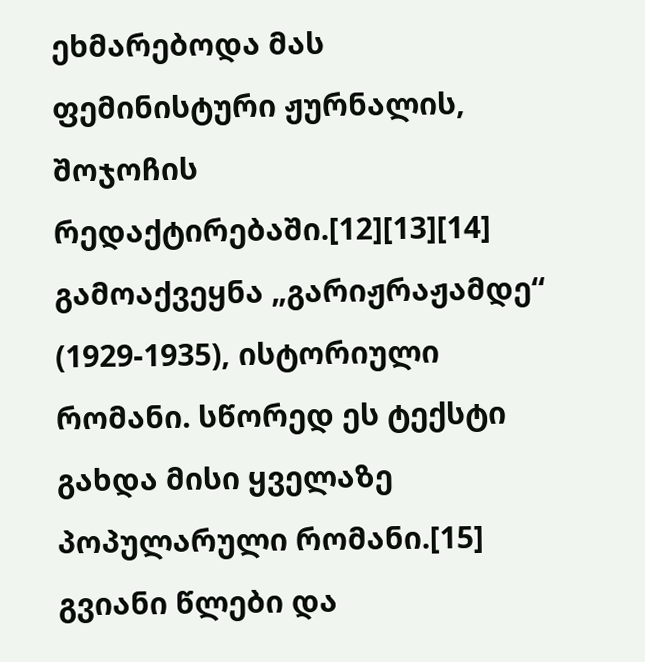ეხმარებოდა მას ფემინისტური ჟურნალის, შოჯოჩის რედაქტირებაში.[12][13][14] გამოაქვეყნა „გარიჟრაჟამდე“ (1929-1935), ისტორიული რომანი. სწორედ ეს ტექსტი გახდა მისი ყველაზე პოპულარული რომანი.[15]
გვიანი წლები და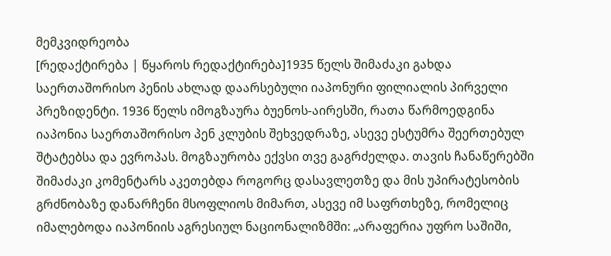მემკვიდრეობა
[რედაქტირება | წყაროს რედაქტირება]1935 წელს შიმაძაკი გახდა საერთაშორისო პენის ახლად დაარსებული იაპონური ფილიალის პირველი პრეზიდენტი. 1936 წელს იმოგზაურა ბუენოს-აირესში, რათა წარმოედგინა იაპონია საერთაშორისო პენ კლუბის შეხვედრაზე, ასევე ესტუმრა შეერთებულ შტატებსა და ევროპას. მოგზაურობა ექვსი თვე გაგრძელდა. თავის ჩანაწერებში შიმაძაკი კომენტარს აკეთებდა როგორც დასავლეთზე და მის უპირატესობის გრძნობაზე დანარჩენი მსოფლიოს მიმართ, ასევე იმ საფრთხეზე, რომელიც იმალებოდა იაპონიის აგრესიულ ნაციონალიზმში: „არაფერია უფრო საშიში,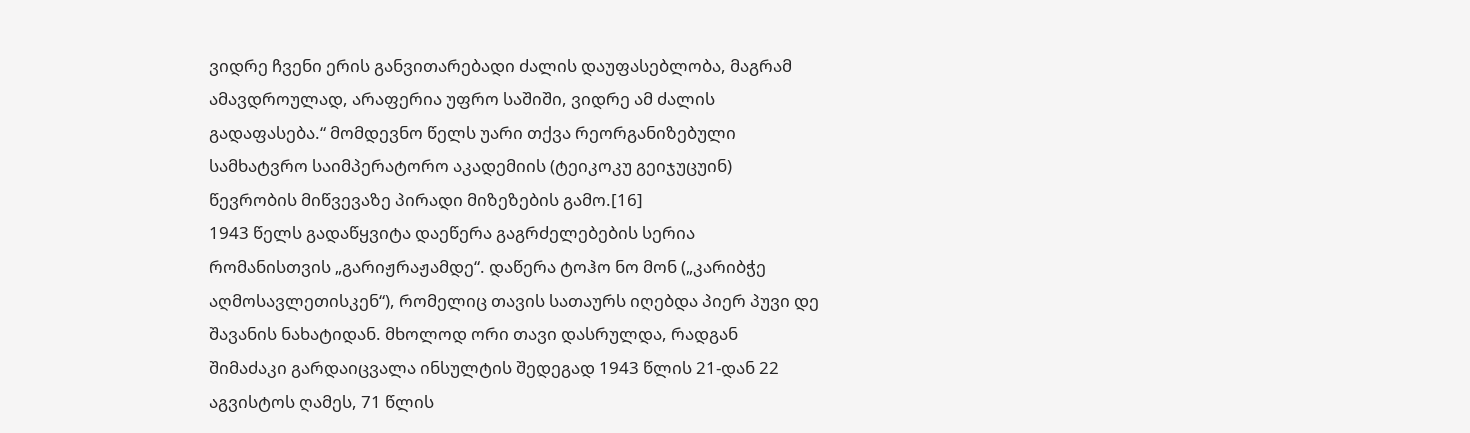ვიდრე ჩვენი ერის განვითარებადი ძალის დაუფასებლობა, მაგრამ ამავდროულად, არაფერია უფრო საშიში, ვიდრე ამ ძალის გადაფასება.“ მომდევნო წელს უარი თქვა რეორგანიზებული სამხატვრო საიმპერატორო აკადემიის (ტეიკოკუ გეიჯუცუინ) წევრობის მიწვევაზე პირადი მიზეზების გამო.[16]
1943 წელს გადაწყვიტა დაეწერა გაგრძელებების სერია რომანისთვის „გარიჟრაჟამდე“. დაწერა ტოჰო ნო მონ („კარიბჭე აღმოსავლეთისკენ“), რომელიც თავის სათაურს იღებდა პიერ პუვი დე შავანის ნახატიდან. მხოლოდ ორი თავი დასრულდა, რადგან შიმაძაკი გარდაიცვალა ინსულტის შედეგად 1943 წლის 21-დან 22 აგვისტოს ღამეს, 71 წლის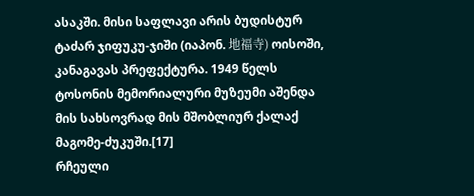ასაკში. მისი საფლავი არის ბუდისტურ ტაძარ ჯიფუკუ-ჯიში (იაპონ. 地福寺) ოისოში, კანაგავას პრეფექტურა. 1949 წელს ტოსონის მემორიალური მუზეუმი აშენდა მის სახსოვრად მის მშობლიურ ქალაქ მაგომე-ძუკუში.[17]
რჩეული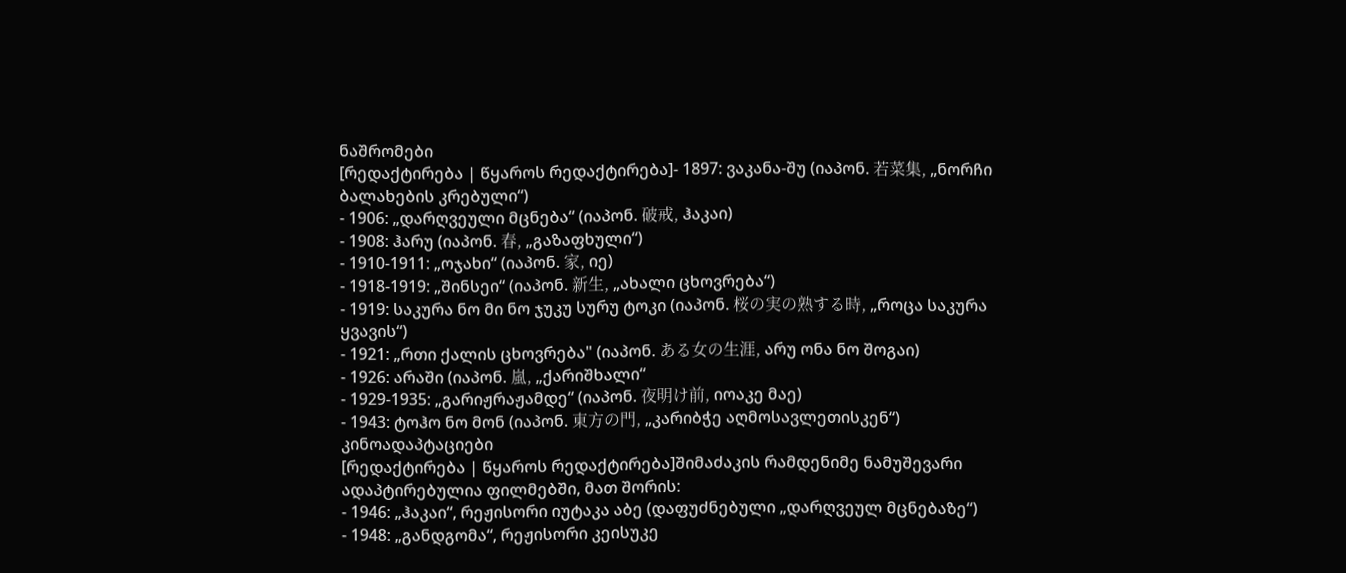ნაშრომები
[რედაქტირება | წყაროს რედაქტირება]- 1897: ვაკანა-შუ (იაპონ. 若菜集, „ნორჩი ბალახების კრებული“)
- 1906: „დარღვეული მცნება“ (იაპონ. 破戒, ჰაკაი)
- 1908: ჰარუ (იაპონ. 春, „გაზაფხული“)
- 1910-1911: „ოჯახი“ (იაპონ. 家, იე)
- 1918-1919: „შინსეი“ (იაპონ. 新生, „ახალი ცხოვრება“)
- 1919: საკურა ნო მი ნო ჯუკუ სურუ ტოკი (იაპონ. 桜の実の熟する時, „როცა საკურა ყვავის“)
- 1921: „რთი ქალის ცხოვრება" (იაპონ. ある女の生涯, არუ ონა ნო შოგაი)
- 1926: არაში (იაპონ. 嵐, „ქარიშხალი“
- 1929-1935: „გარიჟრაჟამდე“ (იაპონ. 夜明け前, იოაკე მაე)
- 1943: ტოჰო ნო მონ (იაპონ. 東方の門, „კარიბჭე აღმოსავლეთისკენ“)
კინოადაპტაციები
[რედაქტირება | წყაროს რედაქტირება]შიმაძაკის რამდენიმე ნამუშევარი ადაპტირებულია ფილმებში, მათ შორის:
- 1946: „ჰაკაი“, რეჟისორი იუტაკა აბე (დაფუძნებული „დარღვეულ მცნებაზე“)
- 1948: „განდგომა“, რეჟისორი კეისუკე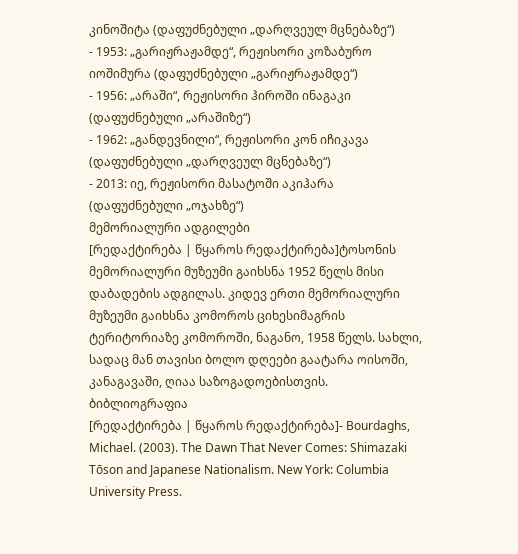კინოშიტა (დაფუძნებული „დარღვეულ მცნებაზე“)
- 1953: „გარიჟრაჟამდე“, რეჟისორი კოზაბურო იოშიმურა (დაფუძნებული „გარიჟრაჟამდე“)
- 1956: „არაში“, რეჟისორი ჰიროში ინაგაკი (დაფუძნებული „არაშიზე“)
- 1962: „განდევნილი“, რეჟისორი კონ იჩიკავა (დაფუძნებული „დარღვეულ მცნებაზე“)
- 2013: იე, რეჟისორი მასატოში აკიჰარა (დაფუძნებული „ოჯახზე“)
მემორიალური ადგილები
[რედაქტირება | წყაროს რედაქტირება]ტოსონის მემორიალური მუზეუმი გაიხსნა 1952 წელს მისი დაბადების ადგილას. კიდევ ერთი მემორიალური მუზეუმი გაიხსნა კომოროს ციხესიმაგრის ტერიტორიაზე კომოროში, ნაგანო, 1958 წელს. სახლი, სადაც მან თავისი ბოლო დღეები გაატარა ოისოში, კანაგავაში, ღიაა საზოგადოებისთვის.
ბიბლიოგრაფია
[რედაქტირება | წყაროს რედაქტირება]- Bourdaghs, Michael. (2003). The Dawn That Never Comes: Shimazaki Tōson and Japanese Nationalism. New York: Columbia University Press.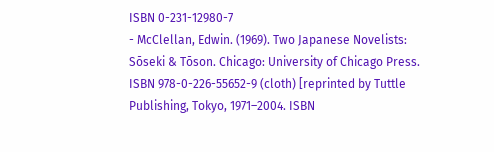ISBN 0-231-12980-7
- McClellan, Edwin. (1969). Two Japanese Novelists: Sōseki & Tōson. Chicago: University of Chicago Press. ISBN 978-0-226-55652-9 (cloth) [reprinted by Tuttle Publishing, Tokyo, 1971–2004. ISBN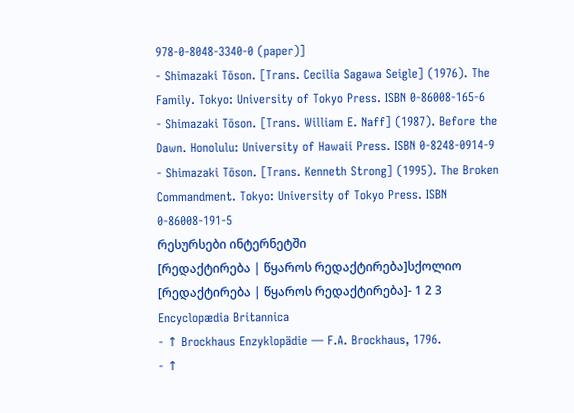978-0-8048-3340-0 (paper)]
- Shimazaki Tōson. [Trans. Cecilia Sagawa Seigle] (1976). The Family. Tokyo: University of Tokyo Press. ISBN 0-86008-165-6
- Shimazaki Tōson. [Trans. William E. Naff] (1987). Before the Dawn. Honolulu: University of Hawaii Press. ISBN 0-8248-0914-9
- Shimazaki Tōson. [Trans. Kenneth Strong] (1995). The Broken Commandment. Tokyo: University of Tokyo Press. ISBN 0-86008-191-5
რესურსები ინტერნეტში
[რედაქტირება | წყაროს რედაქტირება]სქოლიო
[რედაქტირება | წყაროს რედაქტირება]- 1 2 3 Encyclopædia Britannica
- ↑ Brockhaus Enzyklopädie — F.A. Brockhaus, 1796.
- ↑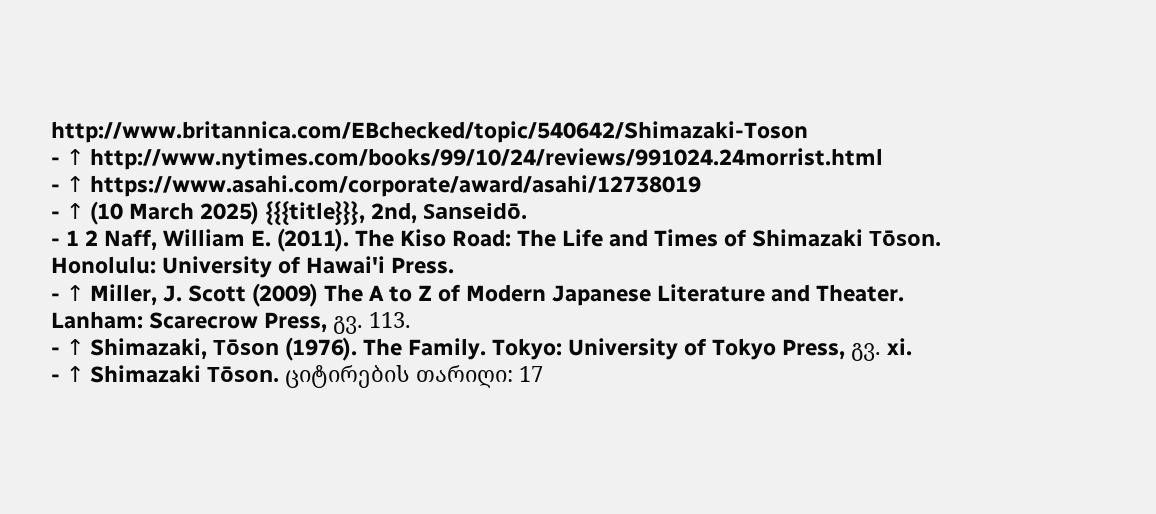http://www.britannica.com/EBchecked/topic/540642/Shimazaki-Toson
- ↑ http://www.nytimes.com/books/99/10/24/reviews/991024.24morrist.html
- ↑ https://www.asahi.com/corporate/award/asahi/12738019
- ↑ (10 March 2025) {{{title}}}, 2nd, Sanseidō.
- 1 2 Naff, William E. (2011). The Kiso Road: The Life and Times of Shimazaki Tōson. Honolulu: University of Hawai'i Press.
- ↑ Miller, J. Scott (2009) The A to Z of Modern Japanese Literature and Theater. Lanham: Scarecrow Press, გვ. 113.
- ↑ Shimazaki, Tōson (1976). The Family. Tokyo: University of Tokyo Press, გვ. xi.
- ↑ Shimazaki Tōson. ციტირების თარიღი: 17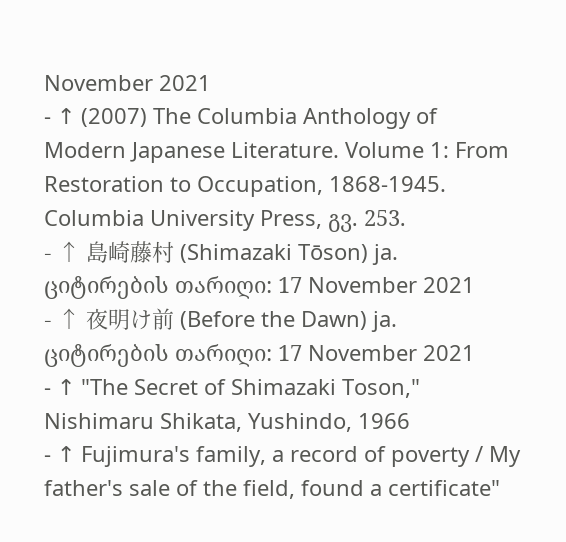November 2021
- ↑ (2007) The Columbia Anthology of Modern Japanese Literature. Volume 1: From Restoration to Occupation, 1868-1945. Columbia University Press, გვ. 253.
- ↑ 島崎藤村 (Shimazaki Tōson) ja. ციტირების თარიღი: 17 November 2021
- ↑ 夜明け前 (Before the Dawn) ja. ციტირების თარიღი: 17 November 2021
- ↑ "The Secret of Shimazaki Toson," Nishimaru Shikata, Yushindo, 1966
- ↑ Fujimura's family, a record of poverty / My father's sale of the field, found a certificate"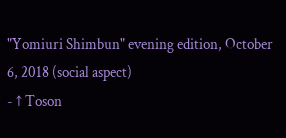"Yomiuri Shimbun" evening edition, October 6, 2018 (social aspect)
- ↑ Toson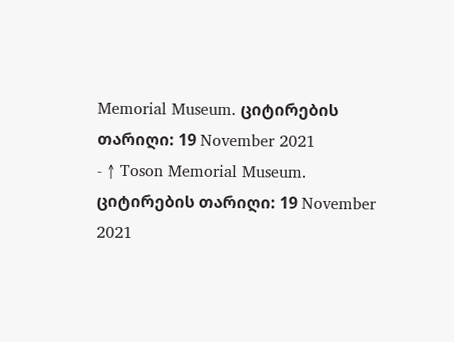Memorial Museum. ციტირების თარიღი: 19 November 2021
- ↑ Toson Memorial Museum. ციტირების თარიღი: 19 November 2021